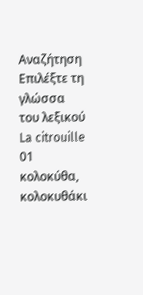Αναζήτηση
Επιλέξτε τη γλώσσα του λεξικού
La citrouille
01
κολοκύθα, κολοκυθάκι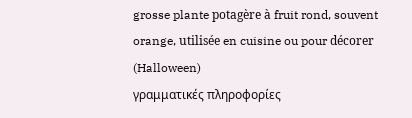grosse plante potagère à fruit rond, souvent orange, utilisée en cuisine ou pour décorer (Halloween)
γραμματικές πληροφορίες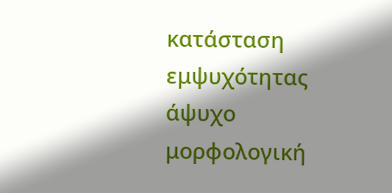κατάσταση εμψυχότητας
άψυχο
μορφολογική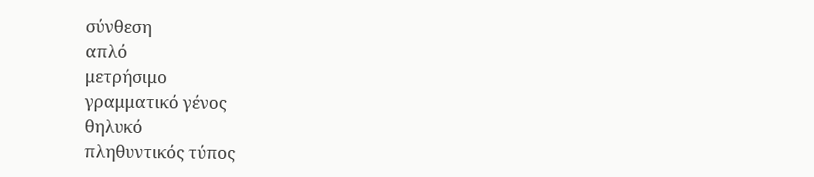σύνθεση
απλό
μετρήσιμο
γραμματικό γένος
θηλυκό
πληθυντικός τύπος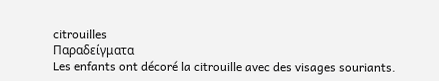citrouilles
Παραδείγματα
Les enfants ont décoré la citrouille avec des visages souriants.